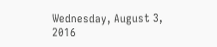Wednesday, August 3, 2016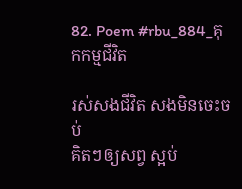82. Poem #rbu_884_គុកកម្មជីវិត

រស់សងជីវិត សងមិនចេះចប់
គិតៗឲ្យសព្វ ស្អប់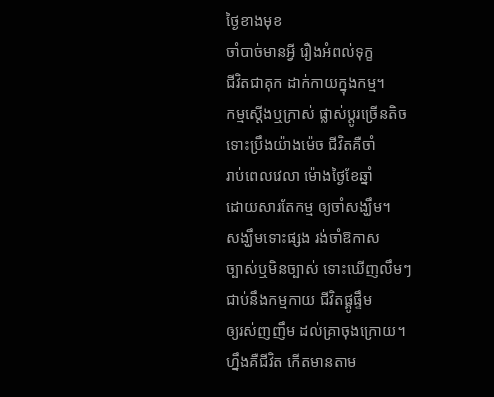ថ្ងៃខាងមុខ
ចាំបាច់មានអ្វី រឿងអំពល់ទុក្ខ
ជីវិតជាគុក ដាក់កាយក្នុងកម្ម។
កម្មស្ដើងឬក្រាស់ ផ្លាស់ប្ដូរច្រើនតិច
ទោះប្រឹងយ៉ាងម៉េច ជីវិតគឺចាំ
រាប់ពេលវេលា ម៉ោងថ្ងៃខែឆ្នាំ
ដោយសារតែកម្ម ឲ្យចាំសង្ឃឹម។
សង្ឃឹមទោះផ្សង រង់ចាំឱកាស
ច្បាស់ឬមិនច្បាស់ ទោះឃើញលឹមៗ
ជាប់នឹងកម្មកាយ ជីវិតផ្គូផ្ទឹម
ឲ្យរស់ញញឹម ដល់គ្រាចុងក្រោយ។
ហ្នឹងគឺជីវិត កើតមានតាម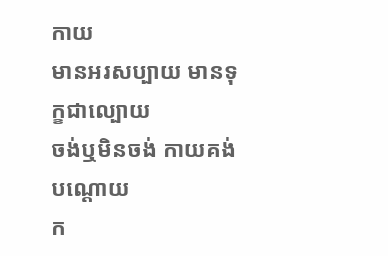កាយ
មានអរសប្បាយ មានទុក្ខជាល្បោយ
ចង់ឬមិនចង់ កាយគង់បណ្ដោយ
ក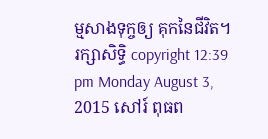ម្មសាងទុក្ចឲ្យ គុកនៃជីវិត។
រក្សាសិទ្ធិ copyright 12:39 pm Monday August 3, 2015 សៅរ៍ ពុធព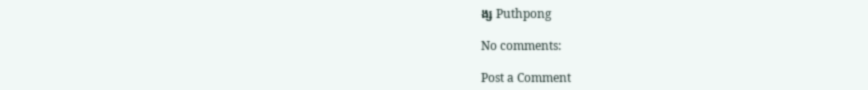ង្ស Puthpong

No comments:

Post a Comment